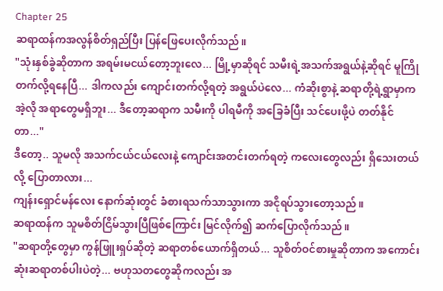Chapter 25
ဆရာထန်ကအလွန်စိတ်ရှည်ပြီး ပြန်ဖြေပေးလိုက်သည်။
"သုံးနှစ်ခွဲဆိုတာက အရမ်းမငယ်တော့ဘူးလေ... မြို့မှာဆိုရင် သမီးရဲ့အသက်အရွယ်နဲ့ဆိုရင် မူကြိုတက်လို့ရနေပြီ... ဒါကလည်း ကျောင်းတက်လို့ရတဲ့ အရွယ်ပဲလေ... ကံဆိုးစွာနဲ့ ဆရာတို့ရဲ့ရွာမှာက အဲ့လို အရာတွေမရှိဘူး... ဒီတော့ဆရာက သမီးကို ပါရမီကို အခြေခံပြီး သင်ပေးဖို့ပဲ တတ်နိုင်တာ..."
ဒီတော့.. သူမလို အသက်ငယ်ငယ်လေးနဲ့ ကျောင်းအတင်းတက်ရတဲ့ ကလေးတွေလည်း ရှိသေးတယ်လို့ ပြောတာလား...
ကျန်းရှောင်မန်လေး နောက်ဆုံးတွင် ခံစားရသက်သာသွားကာ အငိုရပ်သွားတော့သည်။
ဆရာထန်က သူမစိတ်ငြိမ်သွားပြီဖြစ်ကြောင်း မြင်လိုက်၍ ဆက်ပြောလိုက်သည်။
"ဆရာတို့တွေမှာ ကွန်ဖြူးရှပ်ဆိုတဲ့ ဆရာတစ်ယောက်ရှိတယ်... သူစိတ်ဝင်စားမှုဆိုတာက အကောင်းဆုံးဆရာတစ်ပါးပဲတဲ့... ဗဟုသတတွေဆိုကလည်း အ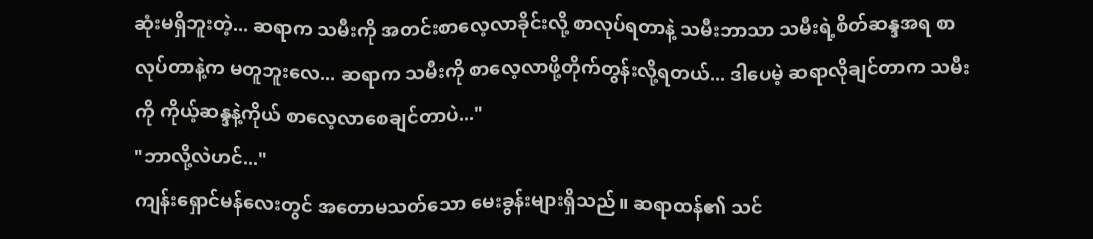ဆုံးမရှိဘူးတဲ့... ဆရာက သမီးကို အတင်းစာလေ့လာခိုင်းလို့ စာလုပ်ရတာနဲ့ သမီးဘာသာ သမီးရဲ့စိတ်ဆန္ဒအရ စာလုပ်တာနဲ့က မတူဘူးလေ... ဆရာက သမီးကို စာလေ့လာဖို့တိုက်တွန်းလို့ရတယ်... ဒါပေမဲ့ ဆရာလိုချင်တာက သမီးကို ကိုယ့်ဆန္ဒနဲ့ကိုယ် စာလေ့လာစေချင်တာပဲ..."
"ဘာလို့လဲဟင်..."
ကျန်းရှောင်မန်လေးတွင် အတောမသတ်သော မေးခွန်းများရှိသည်။ ဆရာထန်၏ သင်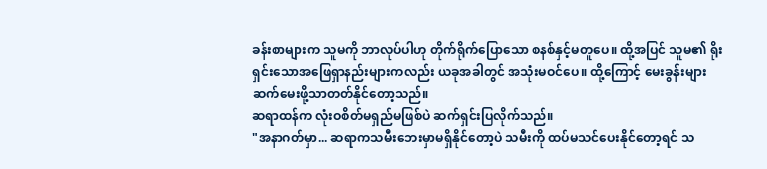ခန်းစာများက သူမကို ဘာလုပ်ပါဟု တိုက်ရိုက်ပြောသော စနစ်နှင့်မတူပေ။ ထို့အပြင် သူမ၏ ရိုးရှင်းသောအဖြေရှာနည်းများကလည်း ယခုအခါတွင် အသုံးမဝင်ပေ။ ထို့ကြောင့် မေးခွန်းများ ဆက်မေးဖို့သာတတ်နိုင်တော့သည်။
ဆရာထန်က လုံးဝစိတ်မရှည်မဖြစ်ပဲ ဆက်ရှင်းပြလိုက်သည်။
"အနာဂတ်မှာ... ဆရာကသမီးဘေးမှာမရှိနိုင်တော့ပဲ သမီးကို ထပ်မသင်ပေးနိုင်တော့ရင် သ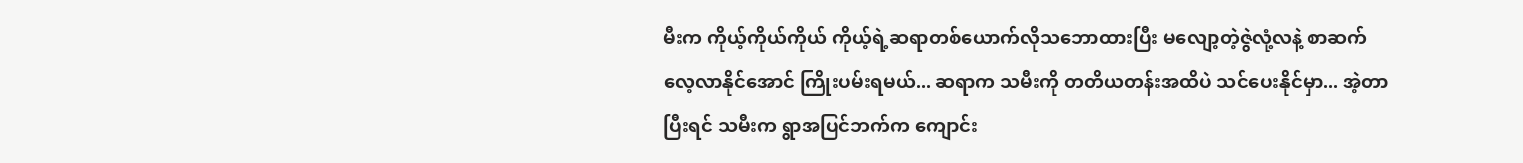မီးက ကိုယ့်ကိုယ်ကိုယ် ကိုယ့်ရဲ့ဆရာတစ်ယောက်လိုသဘောထားပြီး မလျော့တဲ့ဇွဲလုံ့လနဲ့ စာဆက်လေ့လာနိုင်အောင် ကြိုးပမ်းရမယ်... ဆရာက သမီးကို တတိယတန်းအထိပဲ သင်ပေးနိုင်မှာ... အဲ့တာပြီးရင် သမီးက ရွာအပြင်ဘက်က ကျောင်း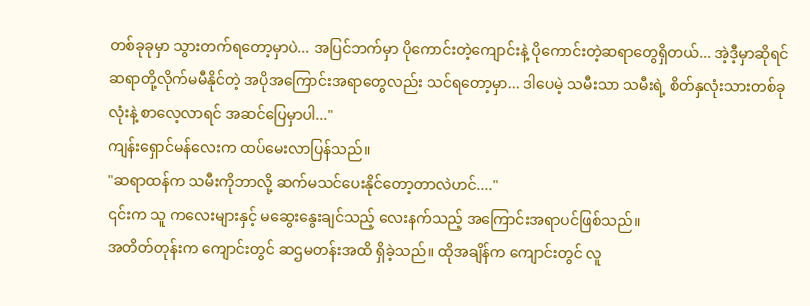တစ်ခုခုမှာ သွားတက်ရတော့မှာပဲ... အပြင်ဘက်မှာ ပိုကောင်းတဲ့ကျောင်းနဲ့ ပိုကောင်းတဲ့ဆရာတွေရှိတယ်... အဲ့ဒီ့မှာဆိုရင် ဆရာတို့လိုက်မမီနိုင်တဲ့ အပိုအကြောင်းအရာတွေလည်း သင်ရတော့မှာ... ဒါပေမဲ့ သမီးသာ သမီးရဲ့ စိတ်နှလုံးသားတစ်ခုလုံးနဲ့ စာလေ့လာရင် အဆင်ပြေမှာပါ..."
ကျန်းရှောင်မန်လေးက ထပ်မေးလာပြန်သည်။
"ဆရာထန်က သမီးကိုဘာလို့ ဆက်မသင်ပေးနိုင်တော့တာလဲဟင်...."
၎င်းက သူ ကလေးများနှင့် မဆွေးနွေးချင်သည့် လေးနက်သည့် အကြောင်းအရာပင်ဖြစ်သည်။
အတိတ်တုန်းက ကျောင်းတွင် ဆဌမတန်းအထိ ရှိခဲ့သည်။ ထိုအချိန်က ကျောင်းတွင် လူ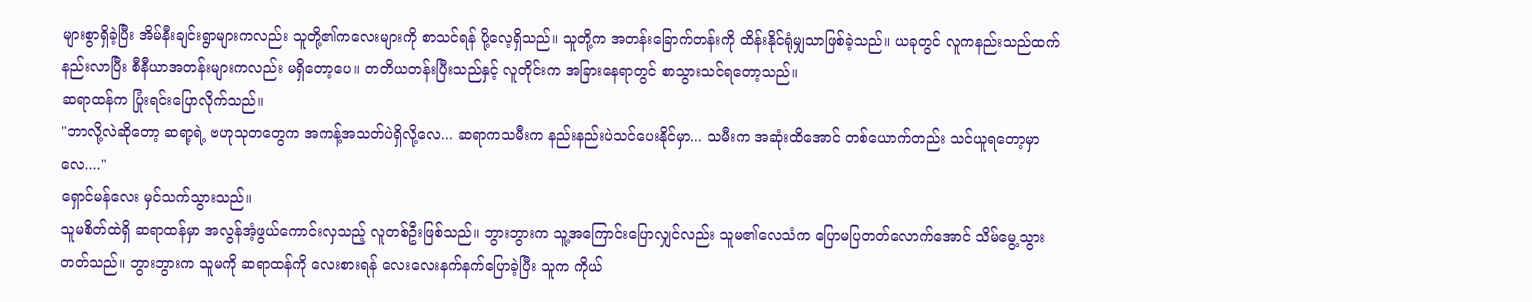များစွာရှိခဲ့ပြီး အိမ်နီးချင်းရွာများကလည်း သူတို့၏ကလေးများကို စာသင်ရန် ပို့လေ့ရှိသည်။ သူတို့က အတန်းခြောက်တန်းကို ထိန်းနိုင်ရုံမျှသာဖြစ်ခဲ့သည်။ ယခုတွင် လူကနည်းသည်ထက် နည်းလာပြီး စီနီယာအတန်းများကလည်း မရှိတော့ပေ။ တတိယတန်းပြီးသည်နှင့် လူတိုင်းက အခြားနေရာတွင် စာသွားသင်ရတော့သည်။
ဆရာထန်က ပြုံးရင်းပြောလိုက်သည်။
"ဘာလို့လဲဆိုတော့ ဆရာ့ရဲ့ ဗဟုသုတတွေက အကန့်အသတ်ပဲရှိလို့လေ... ဆရာကသမီးက နည်းနည်းပဲသင်ပေးနိုင်မှာ... သမီးက အဆုံးထိအောင် တစ်ယောက်တည်း သင်ယူရတော့မှာလေ...."
ရှောင်မန်လေး မှင်သက်သွားသည်။
သူမစိတ်ထဲရှိ ဆရာထန်မှာ အလွန်အံ့ဖွယ်ကောင်းလှသည့် လူတစ်ဦးဖြစ်သည်။ ဘွားဘွားက သူ့အကြောင်းပြောလျှင်လည်း သူမ၏လေသံက ပြောမပြတတ်လောက်အောင် သိမ်မွေ့သွားတတ်သည်။ ဘွားဘွားက သူမကို ဆရာထန်ကို လေးစားရန် လေးလေးနက်နက်ပြောခဲ့ပြီး သူက ကိုယ်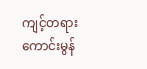ကျင့်တရားကောင်းမွန်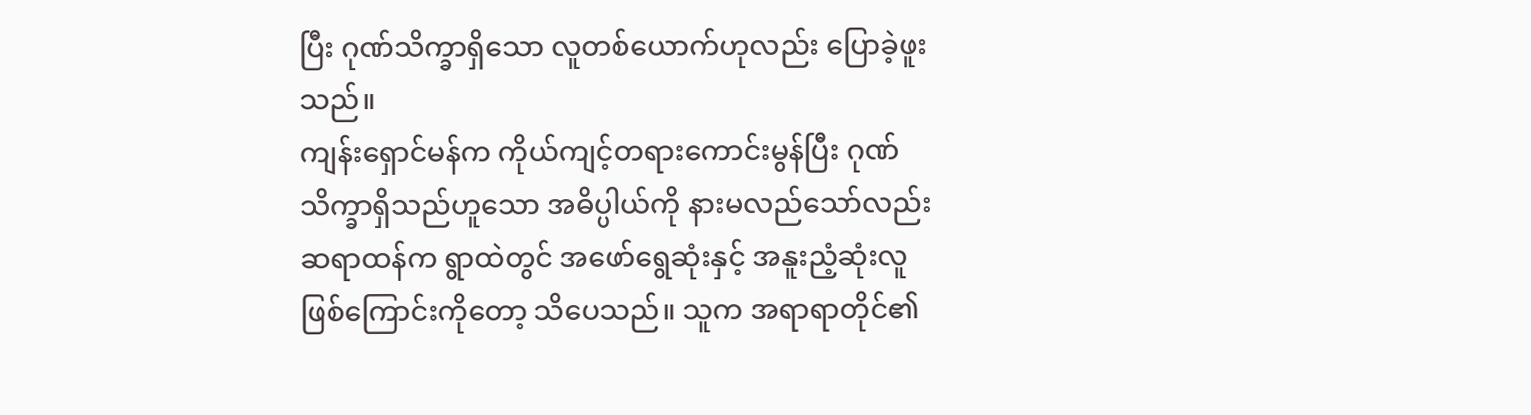ပြီး ဂုဏ်သိက္ခာရှိသော လူတစ်ယောက်ဟုလည်း ပြောခဲ့ဖူးသည်။
ကျန်းရှောင်မန်က ကိုယ်ကျင့်တရားကောင်းမွန်ပြီး ဂုဏ်သိက္ခာရှိသည်ဟူသော အဓိပ္ပါယ်ကို နားမလည်သော်လည်း ဆရာထန်က ရွာထဲတွင် အဖော်ရွေဆုံးနှင့် အနူးညံ့ဆုံးလူဖြစ်ကြောင်းကိုတော့ သိပေသည်။ သူက အရာရာတိုင်၏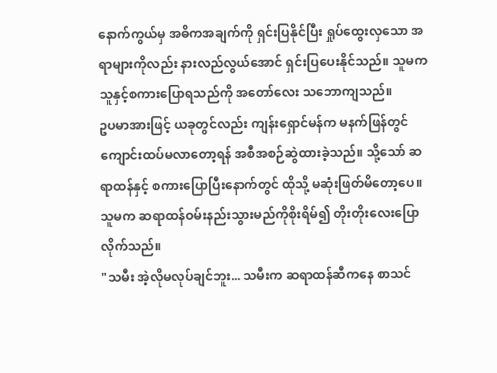နောက်ကွယ်မှ အဓိကအချက်ကို ရှင်းပြနိုင်ပြီး ရှုပ်ထွေးလှသော အရာများကိုလည်း နားလည်လွယ်အောင် ရှင်းပြပေးနိုင်သည်။ သူမက သူနှင့်စကားပြောရသည်ကို အတော်လေး သဘောကျသည်။
ဥပမာအားဖြင့် ယခုတွင်လည်း ကျန်းရှောင်မန်က မနက်ဖြန်တွင် ကျောင်းထပ်မလာတော့ရန် အစီအစဉ်ဆွဲထားခဲ့သည်။ သို့သော် ဆရာထန်နှင့် စကားပြောပြီးနောက်တွင် ထိုသို့ မဆုံးဖြတ်မိတော့ပေ။
သူမက ဆရာထန်ဝမ်းနည်းသွားမည်ကိုစိုးရိမ်၍ တိုးတိုးလေးပြောလိုက်သည်။
"သမီး အဲ့လိုမလုပ်ချင်ဘူး... သမီးက ဆရာထန်ဆီကနေ စာသင်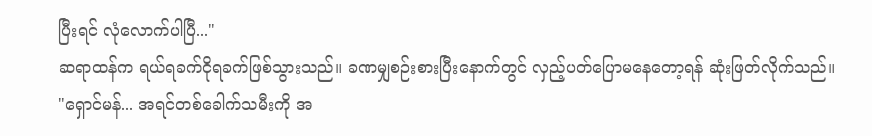ပြီးရင် လုံလောက်ပါပြီ..."
ဆရာထန်က ရယ်ရခက်ငိုရခက်ဖြစ်သွားသည်။ ခဏမျှစဉ်းစားပြီးနောက်တွင် လှည့်ပတ်ပြောမနေတော့ရန် ဆုံးဖြတ်လိုက်သည်။
"ရှောင်မန်... အရင်တစ်ခေါက်သမီးကို အ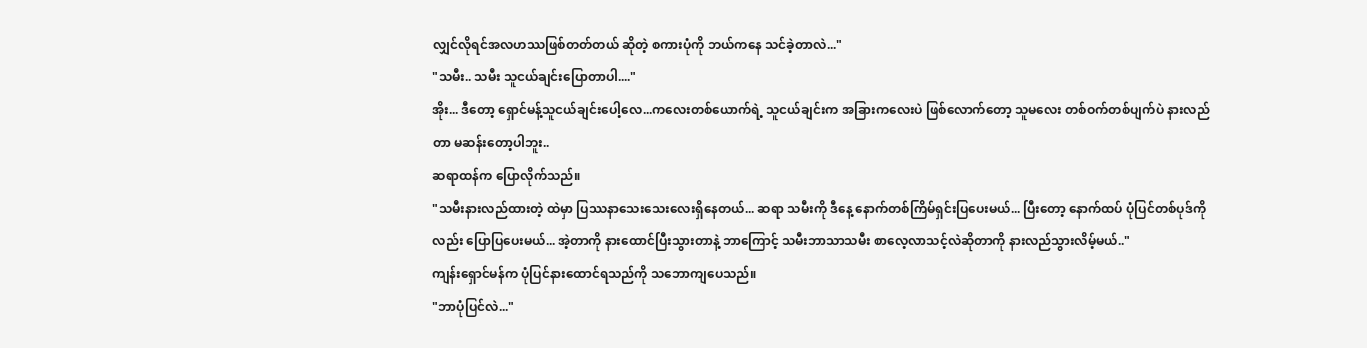လျှင်လိုရင်အလဟဿဖြစ်တတ်တယ် ဆိုတဲ့ စကားပုံကို ဘယ်ကနေ သင်ခဲ့တာလဲ..."
"သမီး.. သမီး သူငယ်ချင်းပြောတာပါ...."
အိုး... ဒီတော့ ရှောင်မန့်သူငယ်ချင်းပေါ့လေ...ကလေးတစ်ယောက်ရဲ့ သူငယ်ချင်းက အခြားကလေးပဲ ဖြစ်လောက်တော့ သူမလေး တစ်ဝက်တစ်ပျက်ပဲ နားလည်တာ မဆန်းတော့ပါဘူး..
ဆရာထန်က ပြောလိုက်သည်။
"သမီးနားလည်ထားတဲ့ ထဲမှာ ပြဿနာသေးသေးလေးရှိနေတယ်... ဆရာ သမီးကို ဒီနေ့ နောက်တစ်ကြိမ်ရှင်းပြပေးမယ်... ပြီးတော့ နောက်ထပ် ပုံပြင်တစ်ပုဒ်ကိုလည်း ပြောပြပေးမယ်... အဲ့တာကို နားထောင်ပြီးသွားတာနဲ့ ဘာကြောင့် သမီးဘာသာသမီး စာလေ့လာသင့်လဲဆိုတာကို နားလည်သွားလိမ့်မယ်.."
ကျန်းရှောင်မန်က ပုံပြင်နားထောင်ရသည်ကို သဘောကျပေသည်။
"ဘာပုံပြင်လဲ..."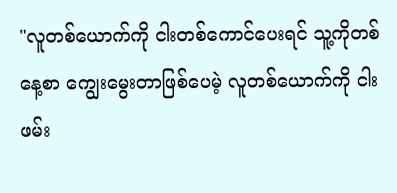"လူတစ်ယောက်ကို ငါးတစ်ကောင်ပေးရင် သူ့ကိုတစ်နေ့စာ ကျွေးမွေးတာဖြစ်ပေမဲ့ လူတစ်ယောက်ကို ငါးဖမ်း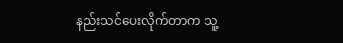နည်းသင်ပေးလိုက်တာက သူ့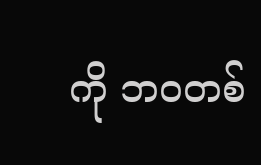ကို ဘဝတစ်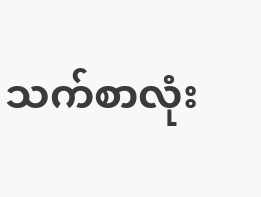သက်စာလုံး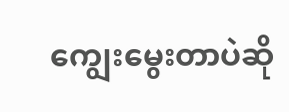ကျွေးမွေးတာပဲဆို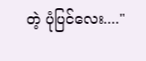တဲ့ ပုံပြင်လေး...."